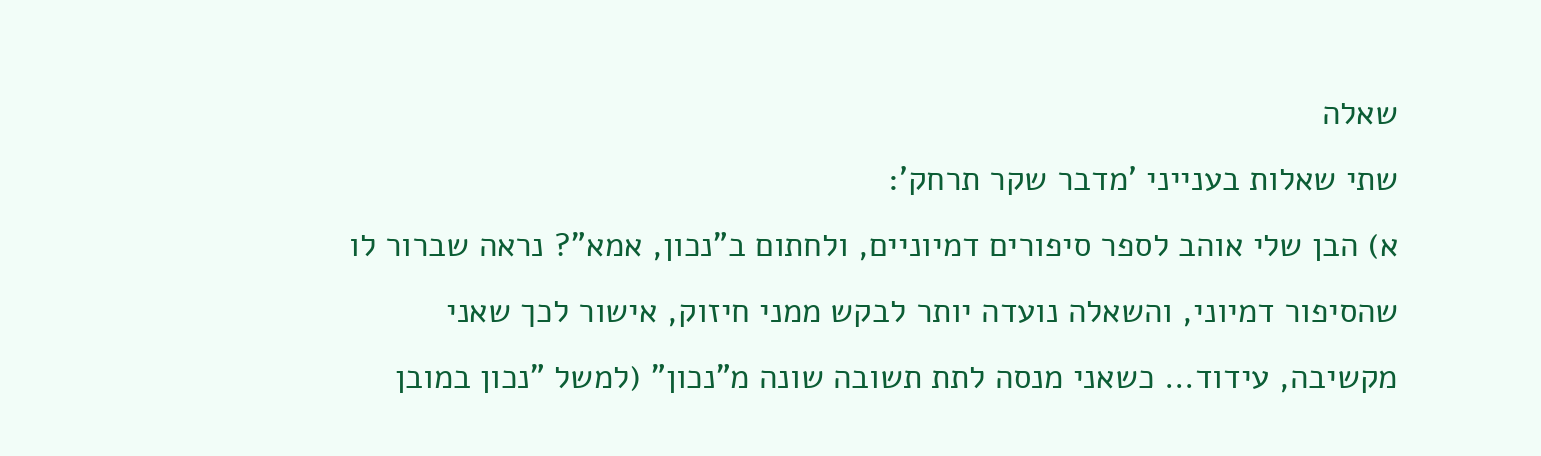שאלה
שתי שאלות בענייני 'מדבר שקר תרחק':
א) הבן שלי אוהב לספר סיפורים דמיוניים, ולחתום ב"נכון, אמא"? נראה שברור לו שהסיפור דמיוני, והשאלה נועדה יותר לבקש ממני חיזוק, אישור לכך שאני מקשיבה, עידוד... כשאני מנסה לתת תשובה שונה מ"נכון" (למשל "נכון במובן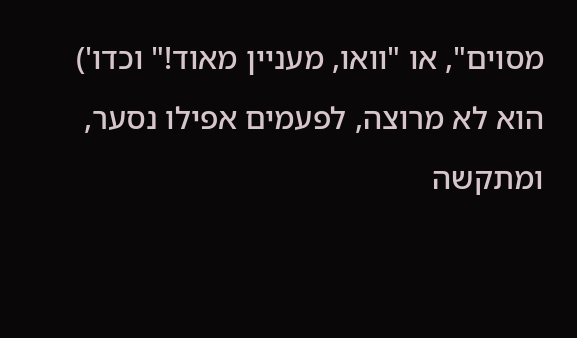מסוים", או "וואו, מעניין מאוד!" וכדו') הוא לא מרוצה, לפעמים אפילו נסער, ומתקשה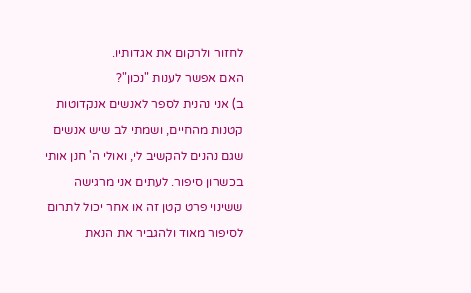לחזור ולרקום את אגדותיו.
האם אפשר לענות "נכון"?
ב) אני נהנית לספר לאנשים אנקדוטות קטנות מהחיים, ושמתי לב שיש אנשים שגם נהנים להקשיב לי, ואולי ה' חנן אותי בכשרון סיפור. לעתים אני מרגישה ששינוי פרט קטן זה או אחר יכול לתרום לסיפור מאוד ולהגביר את הנאת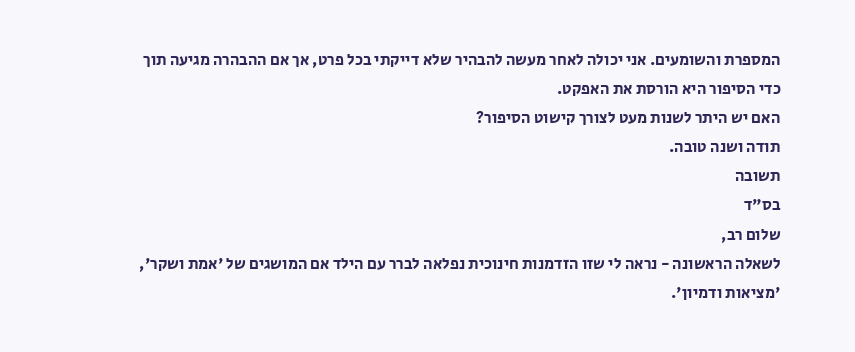המספרת והשומעים. אני יכולה לאחר מעשה להבהיר שלא דייקתי בכל פרט, אך אם ההבהרה מגיעה תוך כדי הסיפור היא הורסת את האפקט.
האם יש היתר לשנות מעט לצורך קישוט הסיפור?
תודה ושנה טובה.
תשובה
בס"ד
שלום רב,
לשאלה הראשונה - נראה לי שזו הזדמנות חינוכית נפלאה לברר עם הילד אם המושגים של 'אמת ושקר', 'מציאות ודמיון'.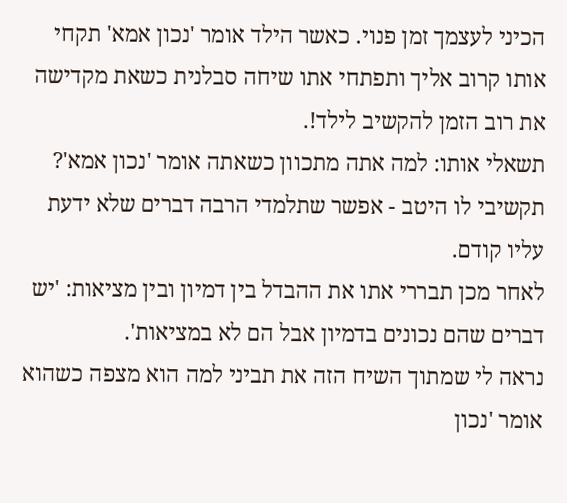הכיני לעצמך זמן פנוי. כאשר הילד אומר 'נכון אמא' תקחי אותו קרוב אליך ותפתחי אתו שיחה סבלנית כשאת מקדישה את רוב הזמן להקשיב לילד!.
תשאלי אותו: למה אתה מתכוון כשאתה אומר 'נכון אמא'?
תקשיבי לו היטב - אפשר שתלמדי הרבה דברים שלא ידעת עליו קודם.
לאחר מכן תבררי אתו את ההבדל בין דמיון ובין מציאות: 'יש דברים שהם נכונים בדמיון אבל הם לא במציאות'.
נראה לי שמתוך השיח הזה את תביני למה הוא מצפה כשהוא אומר 'נכון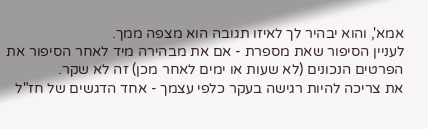אמא', והוא יבהיר לך לאיזו תגובה הוא מצפה ממך.
לעניין הסיפור שאת מספרת - אם את מבהירה מיד לאחר הסיפור את הפרטים הנכונים (לא שעות או ימים לאחר מכן) זה לא שקר.
את צריכה להיות רגישה בעקר כלפי עצמך - אחד הדגשים של חז"ל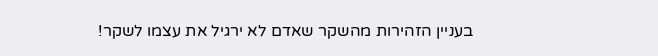בעניין הזהירות מהשקר שאדם לא ירגיל את עצמו לשקר!